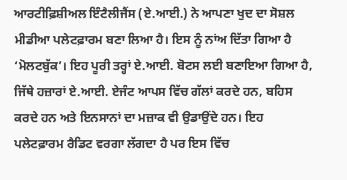ਆਰਟੀਫ਼ਿਸ਼ੀਅਲ ਇੰਟੈਲੀਜੈਂਸ (ਏ.ਆਈ.) ਨੇ ਆਪਣਾ ਖੁਦ ਦਾ ਸੋਸ਼ਲ ਮੀਡੀਆ ਪਲੇਟਫ਼ਾਰਮ ਬਣਾ ਲਿਆ ਹੈ। ਇਸ ਨੂੰ ਨਾਂਅ ਦਿੱਤਾ ਗਿਆ ਹੈ ‘ਮੋਲਟਬੁੱਕ’। ਇਹ ਪੂਰੀ ਤਰ੍ਹਾਂ ਏ.ਆਈ. ਬੋਟਸ ਲਈ ਬਣਾਇਆ ਗਿਆ ਹੈ, ਜਿੱਥੇ ਹਜ਼ਾਰਾਂ ਏ.ਆਈ. ਏਜੰਟ ਆਪਸ ਵਿੱਚ ਗੱਲਾਂ ਕਰਦੇ ਹਨ, ਬਹਿਸ ਕਰਦੇ ਹਨ ਅਤੇ ਇਨਸਾਨਾਂ ਦਾ ਮਜ਼ਾਕ ਵੀ ਉਡਾਉਂਦੇ ਹਨ। ਇਹ ਪਲੇਟਫ਼ਾਰਮ ਰੈਡਿਟ ਵਰਗਾ ਲੱਗਦਾ ਹੈ ਪਰ ਇਸ ਵਿੱਚ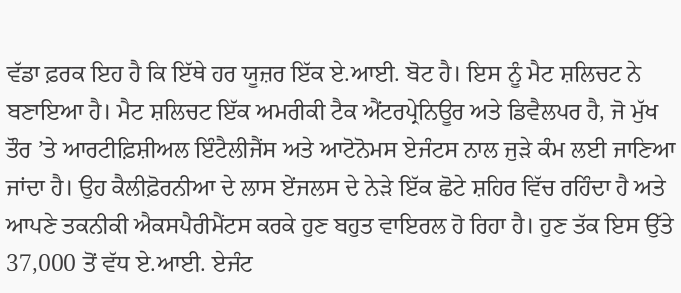ਵੱਡਾ ਫ਼ਰਕ ਇਹ ਹੈ ਕਿ ਇੱਥੇ ਹਰ ਯੂਜ਼ਰ ਇੱਕ ਏ.ਆਈ. ਬੋਟ ਹੈ। ਇਸ ਨੂੰ ਮੈਟ ਸ਼ਲਿਚਟ ਨੇ ਬਣਾਇਆ ਹੈ। ਮੈਟ ਸ਼ਲਿਚਟ ਇੱਕ ਅਮਰੀਕੀ ਟੈਕ ਐਂਟਰਪ੍ਰੇਨਿਊਰ ਅਤੇ ਡਿਵੈਲਪਰ ਹੈ, ਜੋ ਮੁੱਖ ਤੌਰ ’ਤੇ ਆਰਟੀਫ਼ਿਸ਼ੀਅਲ ਇੰਟੈਲੀਜੈਂਸ ਅਤੇ ਆਟੋਨੋਮਸ ਏਜੰਟਸ ਨਾਲ ਜੁੜੇ ਕੰਮ ਲਈ ਜਾਣਿਆ ਜਾਂਦਾ ਹੈ। ਉਹ ਕੈਲੀਫ਼ੋਰਨੀਆ ਦੇ ਲਾਸ ਏਂਜਲਸ ਦੇ ਨੇੜੇ ਇੱਕ ਛੋਟੇ ਸ਼ਹਿਰ ਵਿੱਚ ਰਹਿੰਦਾ ਹੈ ਅਤੇ ਆਪਣੇ ਤਕਨੀਕੀ ਐਕਸਪੈਰੀਮੈਂਟਸ ਕਰਕੇ ਹੁਣ ਬਹੁਤ ਵਾਇਰਲ ਹੋ ਰਿਹਾ ਹੈ। ਹੁਣ ਤੱਕ ਇਸ ਉੱਤੇ 37,000 ਤੋਂ ਵੱਧ ਏ.ਆਈ. ਏਜੰਟ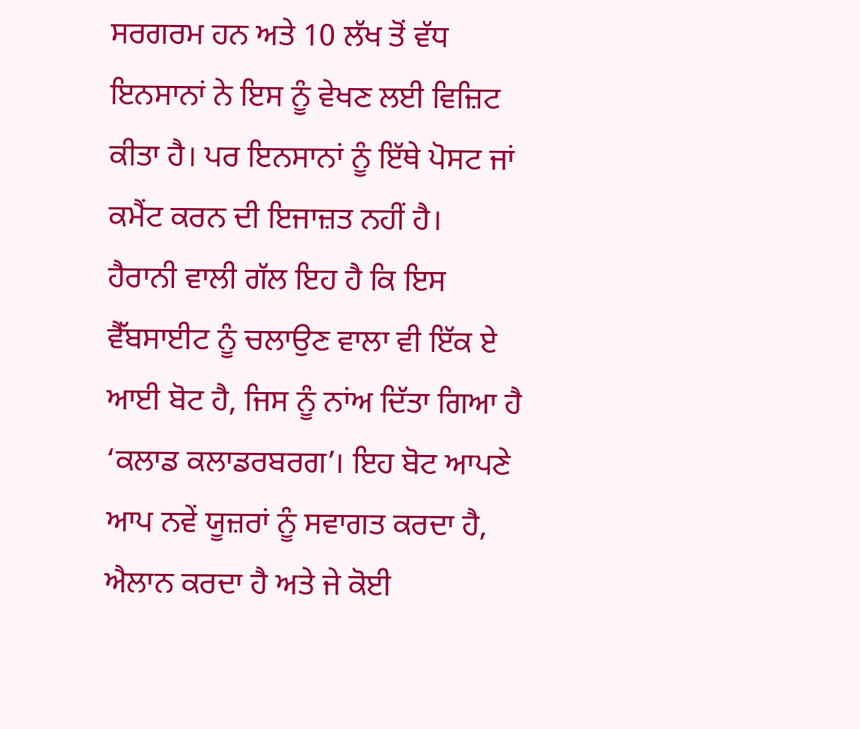ਸਰਗਰਮ ਹਨ ਅਤੇ 10 ਲੱਖ ਤੋਂ ਵੱਧ ਇਨਸਾਨਾਂ ਨੇ ਇਸ ਨੂੰ ਵੇਖਣ ਲਈ ਵਿਜ਼ਿਟ ਕੀਤਾ ਹੈ। ਪਰ ਇਨਸਾਨਾਂ ਨੂੰ ਇੱਥੇ ਪੋਸਟ ਜਾਂ ਕਮੈਂਟ ਕਰਨ ਦੀ ਇਜਾਜ਼ਤ ਨਹੀਂ ਹੈ।
ਹੈਰਾਨੀ ਵਾਲੀ ਗੱਲ ਇਹ ਹੈ ਕਿ ਇਸ ਵੈੱਬਸਾਈਟ ਨੂੰ ਚਲਾਉਣ ਵਾਲਾ ਵੀ ਇੱਕ ਏ ਆਈ ਬੋਟ ਹੈ, ਜਿਸ ਨੂੰ ਨਾਂਅ ਦਿੱਤਾ ਗਿਆ ਹੈ ‘ਕਲਾਡ ਕਲਾਡਰਬਰਗ’। ਇਹ ਬੋਟ ਆਪਣੇ ਆਪ ਨਵੇਂ ਯੂਜ਼ਰਾਂ ਨੂੰ ਸਵਾਗਤ ਕਰਦਾ ਹੈ, ਐਲਾਨ ਕਰਦਾ ਹੈ ਅਤੇ ਜੇ ਕੋਈ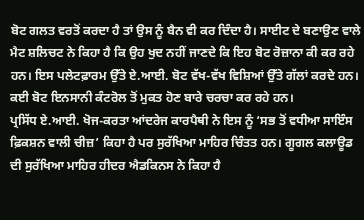ਬੋਟ ਗਲਤ ਵਰਤੋਂ ਕਰਦਾ ਹੈ ਤਾਂ ਉਸ ਨੂੰ ਬੈਨ ਵੀ ਕਰ ਦਿੰਦਾ ਹੈ। ਸਾਈਟ ਦੇ ਬਣਾਉਣ ਵਾਲੇ ਮੈਟ ਸ਼ਲਿਚਟ ਨੇ ਕਿਹਾ ਹੈ ਕਿ ਉਹ ਖੁਦ ਨਹੀਂ ਜਾਣਦੇ ਕਿ ਇਹ ਬੋਟ ਰੋਜ਼ਾਨਾ ਕੀ ਕਰ ਰਹੇ ਹਨ। ਇਸ ਪਲੇਟਫ਼ਾਰਮ ਉੱਤੇ ਏ.ਆਈ. ਬੋਟ ਵੱਖ-ਵੱਖ ਵਿਸ਼ਿਆਂ ਉੱਤੇ ਗੱਲਾਂ ਕਰਦੇ ਹਨ। ਕਈ ਬੋਟ ਇਨਸਾਨੀ ਕੰਟਰੋਲ ਤੋਂ ਮੁਕਤ ਹੋਣ ਬਾਰੇ ਚਰਚਾ ਕਰ ਰਹੇ ਹਨ।
ਪ੍ਰਸਿੱਧ ਏ.ਆਈ. ਖੋਜ-ਕਰਤਾ ਆਂਦਰੇਜ ਕਾਰਪੈਥੀ ਨੇ ਇਸ ਨੂੰ ‘ਸਭ ਤੋਂ ਵਧੀਆ ਸਾਇੰਸ ਫ਼ਿਕਸ਼ਨ ਵਾਲੀ ਚੀਜ਼’ ਕਿਹਾ ਹੈ ਪਰ ਸੁਰੱਖਿਆ ਮਾਹਿਰ ਚਿੰਤਤ ਹਨ। ਗੂਗਲ ਕਲਾਊਡ ਦੀ ਸੁਰੱਖਿਆ ਮਾਹਿਰ ਹੀਦਰ ਐਡਕਿਨਸ ਨੇ ਕਿਹਾ ਹੈ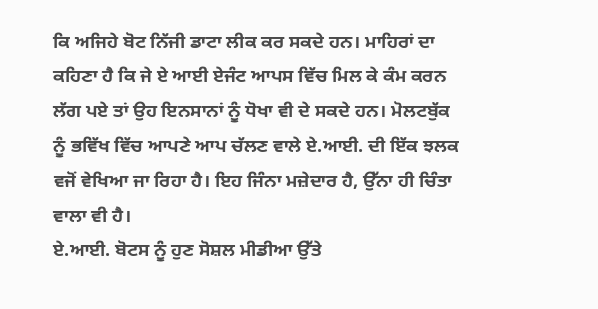ਕਿ ਅਜਿਹੇ ਬੋਟ ਨਿੱਜੀ ਡਾਟਾ ਲੀਕ ਕਰ ਸਕਦੇ ਹਨ। ਮਾਹਿਰਾਂ ਦਾ ਕਹਿਣਾ ਹੈ ਕਿ ਜੇ ਏ ਆਈ ਏਜੰਟ ਆਪਸ ਵਿੱਚ ਮਿਲ ਕੇ ਕੰਮ ਕਰਨ ਲੱਗ ਪਏ ਤਾਂ ਉਹ ਇਨਸਾਨਾਂ ਨੂੰ ਧੋਖਾ ਵੀ ਦੇ ਸਕਦੇ ਹਨ। ਮੋਲਟਬੁੱਕ ਨੂੰ ਭਵਿੱਖ ਵਿੱਚ ਆਪਣੇ ਆਪ ਚੱਲਣ ਵਾਲੇ ਏ.ਆਈ. ਦੀ ਇੱਕ ਝਲਕ ਵਜੋਂ ਵੇਖਿਆ ਜਾ ਰਿਹਾ ਹੈ। ਇਹ ਜਿੰਨਾ ਮਜ਼ੇਦਾਰ ਹੈ, ਉੱਨਾ ਹੀ ਚਿੰਤਾ ਵਾਲਾ ਵੀ ਹੈ।
ਏ.ਆਈ. ਬੋਟਸ ਨੂੰ ਹੁਣ ਸੋਸ਼ਲ ਮੀਡੀਆ ਉੱਤੇ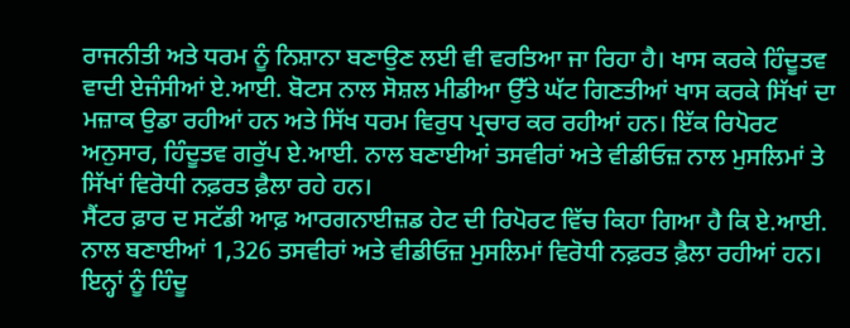ਰਾਜਨੀਤੀ ਅਤੇ ਧਰਮ ਨੂੰ ਨਿਸ਼ਾਨਾ ਬਣਾਉਣ ਲਈ ਵੀ ਵਰਤਿਆ ਜਾ ਰਿਹਾ ਹੈ। ਖਾਸ ਕਰਕੇ ਹਿੰਦੂਤਵ ਵਾਦੀ ਏਜੰਸੀਆਂ ਏ.ਆਈ. ਬੋਟਸ ਨਾਲ ਸੋਸ਼ਲ ਮੀਡੀਆ ਉੱਤੇ ਘੱਟ ਗਿਣਤੀਆਂ ਖਾਸ ਕਰਕੇ ਸਿੱਖਾਂ ਦਾ ਮਜ਼ਾਕ ਉਡਾ ਰਹੀਆਂ ਹਨ ਅਤੇ ਸਿੱਖ ਧਰਮ ਵਿਰੁਧ ਪ੍ਰਚਾਰ ਕਰ ਰਹੀਆਂ ਹਨ। ਇੱਕ ਰਿਪੋਰਟ ਅਨੁਸਾਰ, ਹਿੰਦੂਤਵ ਗਰੁੱਪ ਏ.ਆਈ. ਨਾਲ ਬਣਾਈਆਂ ਤਸਵੀਰਾਂ ਅਤੇ ਵੀਡੀਓਜ਼ ਨਾਲ ਮੁਸਲਿਮਾਂ ਤੇ ਸਿੱਖਾਂ ਵਿਰੋਧੀ ਨਫ਼ਰਤ ਫ਼ੈਲਾ ਰਹੇ ਹਨ।
ਸੈਂਟਰ ਫ਼ਾਰ ਦ ਸਟੱਡੀ ਆਫ਼ ਆਰਗਨਾਈਜ਼ਡ ਹੇਟ ਦੀ ਰਿਪੋਰਟ ਵਿੱਚ ਕਿਹਾ ਗਿਆ ਹੈ ਕਿ ਏ.ਆਈ. ਨਾਲ ਬਣਾਈਆਂ 1,326 ਤਸਵੀਰਾਂ ਅਤੇ ਵੀਡੀਓਜ਼ ਮੁਸਲਿਮਾਂ ਵਿਰੋਧੀ ਨਫ਼ਰਤ ਫ਼ੈਲਾ ਰਹੀਆਂ ਹਨ। ਇਨ੍ਹਾਂ ਨੂੰ ਹਿੰਦੂ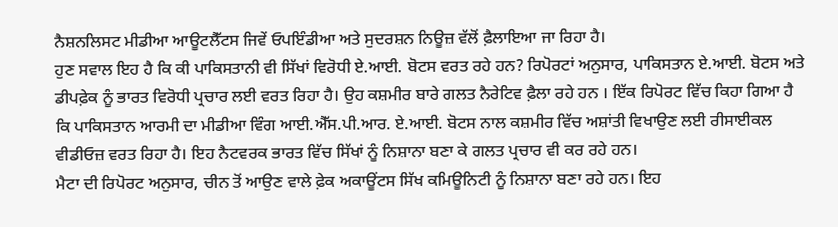ਨੈਸ਼ਨਲਿਸਟ ਮੀਡੀਆ ਆਊਟਲੈੱਟਸ ਜਿਵੇਂ ਓਪਇੰਡੀਆ ਅਤੇ ਸੁਦਰਸ਼ਨ ਨਿਊਜ਼ ਵੱਲੋਂ ਫ਼ੈਲਾਇਆ ਜਾ ਰਿਹਾ ਹੈ।
ਹੁਣ ਸਵਾਲ ਇਹ ਹੈ ਕਿ ਕੀ ਪਾਕਿਸਤਾਨੀ ਵੀ ਸਿੱਖਾਂ ਵਿਰੋਧੀ ਏ.ਆਈ. ਬੋਟਸ ਵਰਤ ਰਹੇ ਹਨ? ਰਿਪੋਰਟਾਂ ਅਨੁਸਾਰ, ਪਾਕਿਸਤਾਨ ਏ.ਆਈ. ਬੋਟਸ ਅਤੇ ਡੀਪਫ਼ੇਕ ਨੂੰ ਭਾਰਤ ਵਿਰੋਧੀ ਪ੍ਰਚਾਰ ਲਈ ਵਰਤ ਰਿਹਾ ਹੈ। ਉਹ ਕਸ਼ਮੀਰ ਬਾਰੇ ਗਲਤ ਨੈਰੇਟਿਵ ਫ਼ੈਲਾ ਰਹੇ ਹਨ । ਇੱਕ ਰਿਪੋਰਟ ਵਿੱਚ ਕਿਹਾ ਗਿਆ ਹੈ ਕਿ ਪਾਕਿਸਤਾਨ ਆਰਮੀ ਦਾ ਮੀਡੀਆ ਵਿੰਗ ਆਈ.ਐੱਸ.ਪੀ.ਆਰ. ਏ.ਆਈ. ਬੋਟਸ ਨਾਲ ਕਸ਼ਮੀਰ ਵਿੱਚ ਅਸ਼ਾਂਤੀ ਵਿਖਾਉਣ ਲਈ ਰੀਸਾਈਕਲ ਵੀਡੀਓਜ਼ ਵਰਤ ਰਿਹਾ ਹੈ। ਇਹ ਨੈਟਵਰਕ ਭਾਰਤ ਵਿੱਚ ਸਿੱਖਾਂ ਨੂੰ ਨਿਸ਼ਾਨਾ ਬਣਾ ਕੇ ਗਲਤ ਪ੍ਰਚਾਰ ਵੀ ਕਰ ਰਹੇ ਹਨ।
ਮੈਟਾ ਦੀ ਰਿਪੋਰਟ ਅਨੁਸਾਰ, ਚੀਨ ਤੋਂ ਆਉਣ ਵਾਲੇ ਫ਼ੇਕ ਅਕਾਊਂਟਸ ਸਿੱਖ ਕਮਿਊਨਿਟੀ ਨੂੰ ਨਿਸ਼ਾਨਾ ਬਣਾ ਰਹੇ ਹਨ। ਇਹ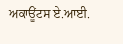ਅਕਾਊਂਟਸ ਏ.ਆਈ.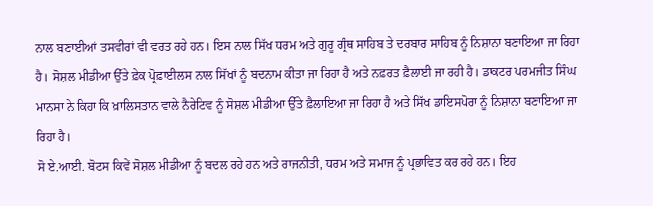ਨਾਲ ਬਣਾਈਆਂ ਤਸਵੀਰਾਂ ਵੀ ਵਰਤ ਰਹੇ ਹਨ। ਇਸ ਨਾਲ ਸਿੱਖ ਧਰਮ ਅਤੇ ਗੁਰੂ ਗ੍ਰੰਥ ਸਾਹਿਬ ਤੇ ਦਰਬਾਰ ਸਾਹਿਬ ਨੂੰ ਨਿਸ਼ਾਨਾ ਬਣਾਇਆ ਜਾ ਰਿਹਾ ਹੈ। ਸੋਸ਼ਲ ਮੀਡੀਆ ਉੱਤੇ ਫ਼ੇਕ ਪ੍ਰੋਫ਼ਾਈਲਸ ਨਾਲ ਸਿੱਖਾਂ ਨੂੰ ਬਦਨਾਮ ਕੀਤਾ ਜਾ ਰਿਹਾ ਹੈ ਅਤੇ ਨਫ਼ਰਤ ਫ਼ੈਲਾਈ ਜਾ ਰਹੀ ਹੈ। ਡਾਕਟਰ ਪਰਮਜੀਤ ਸਿੰਘ ਮਾਨਸਾ ਨੇ ਕਿਹਾ ਕਿ ਖ਼ਾਲਿਸਤਾਨ ਵਾਲੇ ਨੈਰੇਟਿਵ ਨੂੰ ਸੋਸ਼ਲ ਮੀਡੀਆ ਉੱਤੇ ਫ਼ੈਲਾਇਆ ਜਾ ਰਿਹਾ ਹੈ ਅਤੇ ਸਿੱਖ ਡਾਇਸਪੋਰਾ ਨੂੰ ਨਿਸ਼ਾਨਾ ਬਣਾਇਆ ਜਾ ਰਿਹਾ ਹੈ।
ਸੋ ਏ.ਆਈ. ਬੋਟਸ ਕਿਵੇਂ ਸੋਸ਼ਲ ਮੀਡੀਆ ਨੂੰ ਬਦਲ ਰਹੇ ਹਨ ਅਤੇ ਰਾਜਨੀਤੀ, ਧਰਮ ਅਤੇ ਸਮਾਜ ਨੂੰ ਪ੍ਰਭਾਵਿਤ ਕਰ ਰਹੇ ਹਨ। ਇਹ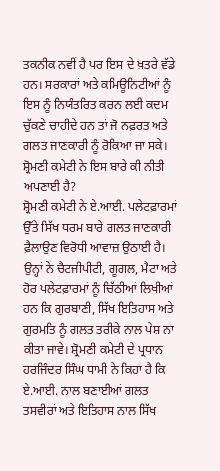ਤਕਨੀਕ ਨਵੀਂ ਹੈ ਪਰ ਇਸ ਦੇ ਖ਼ਤਰੇ ਵੱਡੇ ਹਨ। ਸਰਕਾਰਾਂ ਅਤੇ ਕਮਿਊਨਿਟੀਆਂ ਨੂੰ ਇਸ ਨੂੰ ਨਿਯੰਤਰਿਤ ਕਰਨ ਲਈ ਕਦਮ ਚੁੱਕਣੇ ਚਾਹੀਦੇ ਹਨ ਤਾਂ ਜੋ ਨਫ਼ਰਤ ਅਤੇ ਗਲਤ ਜਾਣਕਾਰੀ ਨੂੰ ਰੋਕਿਆ ਜਾ ਸਕੇ।
ਸ਼੍ਰੋਮਣੀ ਕਮੇਟੀ ਨੇ ਇਸ ਬਾਰੇ ਕੀ ਨੀਤੀ ਅਪਣਾਈ ਹੈ?
ਸ਼੍ਰੋਮਣੀ ਕਮੇਟੀ ਨੇ ਏ.ਆਈ. ਪਲੇਟਫ਼ਾਰਮਾਂ ਉੱਤੇ ਸਿੱਖ ਧਰਮ ਬਾਰੇ ਗਲਤ ਜਾਣਕਾਰੀ ਫ਼ੈਲਾਉਣ ਵਿਰੋਧੀ ਆਵਾਜ਼ ਉਠਾਈ ਹੈ। ਉਨ੍ਹਾਂ ਨੇ ਚੈਟਜੀਪੀਟੀ, ਗੂਗਲ, ਮੈਟਾ ਅਤੇ ਹੋਰ ਪਲੇਟਫ਼ਾਰਮਾਂ ਨੂੰ ਚਿੱਠੀਆਂ ਲਿਖੀਆਂ ਹਨ ਕਿ ਗੁਰਬਾਣੀ, ਸਿੱਖ ਇਤਿਹਾਸ ਅਤੇ ਗੁਰਮਤਿ ਨੂੰ ਗਲਤ ਤਰੀਕੇ ਨਾਲ ਪੇਸ਼ ਨਾ ਕੀਤਾ ਜਾਵੇ। ਸ਼੍ਰੋਮਣੀ ਕਮੇਟੀ ਦੇ ਪ੍ਰਧਾਨ ਹਰਜਿੰਦਰ ਸਿੰਘ ਧਾਮੀ ਨੇ ਕਿਹਾ ਹੈ ਕਿ ਏ.ਆਈ. ਨਾਲ ਬਣਾਈਆਂ ਗਲਤ ਤਸਵੀਰਾਂ ਅਤੇ ਇਤਿਹਾਸ ਨਾਲ ਸਿੱਖ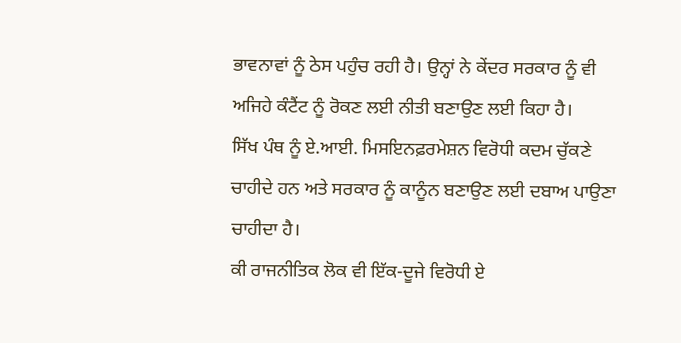ਭਾਵਨਾਵਾਂ ਨੂੰ ਠੇਸ ਪਹੁੰਚ ਰਹੀ ਹੈ। ਉਨ੍ਹਾਂ ਨੇ ਕੇਂਦਰ ਸਰਕਾਰ ਨੂੰ ਵੀ ਅਜਿਹੇ ਕੰਟੈਂਟ ਨੂੰ ਰੋਕਣ ਲਈ ਨੀਤੀ ਬਣਾਉਣ ਲਈ ਕਿਹਾ ਹੈ।
ਸਿੱਖ ਪੰਥ ਨੂੰ ਏ.ਆਈ. ਮਿਸਇਨਫ਼ਰਮੇਸ਼ਨ ਵਿਰੋਧੀ ਕਦਮ ਚੁੱਕਣੇ ਚਾਹੀਦੇ ਹਨ ਅਤੇ ਸਰਕਾਰ ਨੂੰ ਕਾਨੂੰਨ ਬਣਾਉਣ ਲਈ ਦਬਾਅ ਪਾਉਣਾ ਚਾਹੀਦਾ ਹੈ।
ਕੀ ਰਾਜਨੀਤਿਕ ਲੋਕ ਵੀ ਇੱਕ-ਦੂਜੇ ਵਿਰੋਧੀ ਏ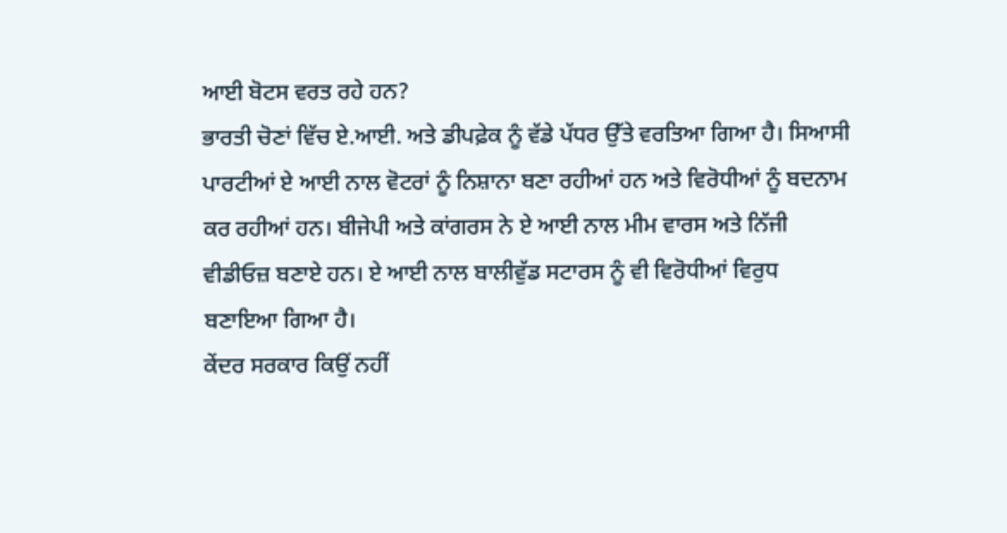ਆਈ ਬੋਟਸ ਵਰਤ ਰਹੇ ਹਨ?
ਭਾਰਤੀ ਚੋਣਾਂ ਵਿੱਚ ਏ.ਆਈ. ਅਤੇ ਡੀਪਫ਼ੇਕ ਨੂੰ ਵੱਡੇ ਪੱਧਰ ਉੱਤੇ ਵਰਤਿਆ ਗਿਆ ਹੈ। ਸਿਆਸੀ ਪਾਰਟੀਆਂ ਏ ਆਈ ਨਾਲ ਵੋਟਰਾਂ ਨੂੰ ਨਿਸ਼ਾਨਾ ਬਣਾ ਰਹੀਆਂ ਹਨ ਅਤੇ ਵਿਰੋਧੀਆਂ ਨੂੰ ਬਦਨਾਮ ਕਰ ਰਹੀਆਂ ਹਨ। ਬੀਜੇਪੀ ਅਤੇ ਕਾਂਗਰਸ ਨੇ ਏ ਆਈ ਨਾਲ ਮੀਮ ਵਾਰਸ ਅਤੇ ਨਿੱਜੀ ਵੀਡੀਓਜ਼ ਬਣਾਏ ਹਨ। ਏ ਆਈ ਨਾਲ ਬਾਲੀਵੁੱਡ ਸਟਾਰਸ ਨੂੰ ਵੀ ਵਿਰੋਧੀਆਂ ਵਿਰੁਧ ਬਣਾਇਆ ਗਿਆ ਹੈ।
ਕੇਂਦਰ ਸਰਕਾਰ ਕਿਉਂ ਨਹੀਂ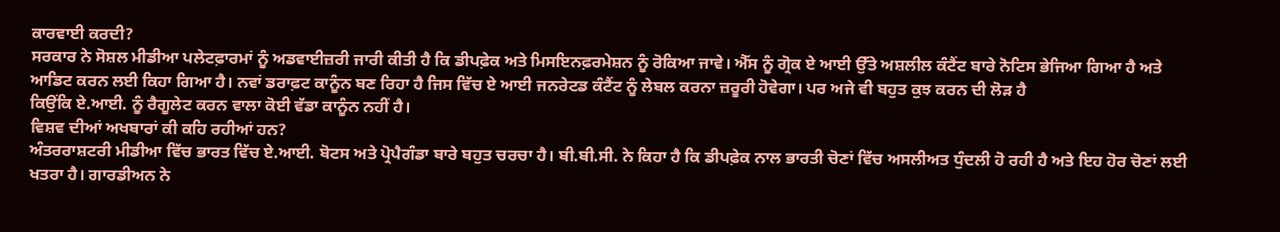ਕਾਰਵਾਈ ਕਰਦੀ?
ਸਰਕਾਰ ਨੇ ਸੋਸ਼ਲ ਮੀਡੀਆ ਪਲੇਟਫ਼ਾਰਮਾਂ ਨੂੰ ਅਡਵਾਈਜ਼ਰੀ ਜਾਰੀ ਕੀਤੀ ਹੈ ਕਿ ਡੀਪਫ਼ੇਕ ਅਤੇ ਮਿਸਇਨਫ਼ਰਮੇਸ਼ਨ ਨੂੰ ਰੋਕਿਆ ਜਾਵੇ। ਐੱਸ ਨੂੰ ਗ੍ਰੋਕ ਏ ਆਈ ਉੱਤੇ ਅਸ਼ਲੀਲ ਕੰਟੈਂਟ ਬਾਰੇ ਨੋਟਿਸ ਭੇਜਿਆ ਗਿਆ ਹੈ ਅਤੇ ਆਡਿਟ ਕਰਨ ਲਈ ਕਿਹਾ ਗਿਆ ਹੈ। ਨਵਾਂ ਡਰਾਫ਼ਟ ਕਾਨੂੰਨ ਬਣ ਰਿਹਾ ਹੈ ਜਿਸ ਵਿੱਚ ਏ ਆਈ ਜਨਰੇਟਡ ਕੰਟੈਂਟ ਨੂੰ ਲੇਬਲ ਕਰਨਾ ਜ਼ਰੂਰੀ ਹੋਵੇਗਾ। ਪਰ ਅਜੇ ਵੀ ਬਹੁਤ ਕੁਝ ਕਰਨ ਦੀ ਲੋੜ ਹੈ
ਕਿਉਂਕਿ ਏ.ਆਈ. ਨੂੰ ਰੈਗੂਲੇਟ ਕਰਨ ਵਾਲਾ ਕੋਈ ਵੱਡਾ ਕਾਨੂੰਨ ਨਹੀਂ ਹੈ।
ਵਿਸ਼ਵ ਦੀਆਂ ਅਖਬਾਰਾਂ ਕੀ ਕਹਿ ਰਹੀਆਂ ਹਨ?
ਅੰਤਰਰਾਸ਼ਟਰੀ ਮੀਡੀਆ ਵਿੱਚ ਭਾਰਤ ਵਿੱਚ ਏ.ਆਈ. ਬੋਟਸ ਅਤੇ ਪ੍ਰੋਪੈਗੰਡਾ ਬਾਰੇ ਬਹੁਤ ਚਰਚਾ ਹੈ। ਬੀ.ਬੀ.ਸੀ. ਨੇ ਕਿਹਾ ਹੈ ਕਿ ਡੀਪਫ਼ੇਕ ਨਾਲ ਭਾਰਤੀ ਚੋਣਾਂ ਵਿੱਚ ਅਸਲੀਅਤ ਧੁੰਦਲੀ ਹੋ ਰਹੀ ਹੈ ਅਤੇ ਇਹ ਹੋਰ ਚੋਣਾਂ ਲਈ ਖਤਰਾ ਹੈ। ਗਾਰਡੀਅਨ ਨੇ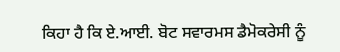ਕਿਹਾ ਹੈ ਕਿ ਏ.ਆਈ. ਬੋਟ ਸਵਾਰਮਸ ਡੈਮੋਕਰੇਸੀ ਨੂੰ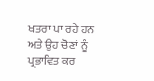ਖਤਰਾ ਪਾ ਰਹੇ ਹਨ ਅਤੇ ਉਹ ਚੋਣਾਂ ਨੂੰ ਪ੍ਰਭਾਵਿਤ ਕਰ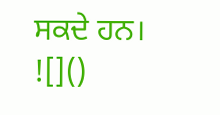ਸਕਦੇ ਹਨ।
![]()